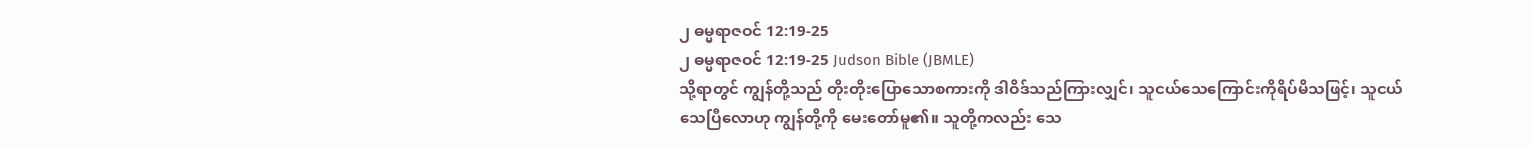၂ ဓမ္မရာဇဝင် 12:19-25
၂ ဓမ္မရာဇဝင် 12:19-25 Judson Bible (JBMLE)
သို့ရာတွင် ကျွန်တို့သည် တိုးတိုးပြောသောစကားကို ဒါဝိဒ်သည်ကြားလျှင်၊ သူငယ်သေကြောင်းကိုရိပ်မိသဖြင့်၊ သူငယ်သေပြီလောဟု ကျွန်တို့ကို မေးတော်မူ၏။ သူတို့ကလည်း သေ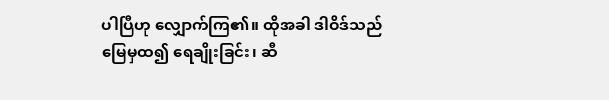ပါပြီဟု လျှောက်ကြ၏။ ထိုအခါ ဒါဝိဒ်သည် မြေမှထ၍ ရေချိုးခြင်း၊ ဆီ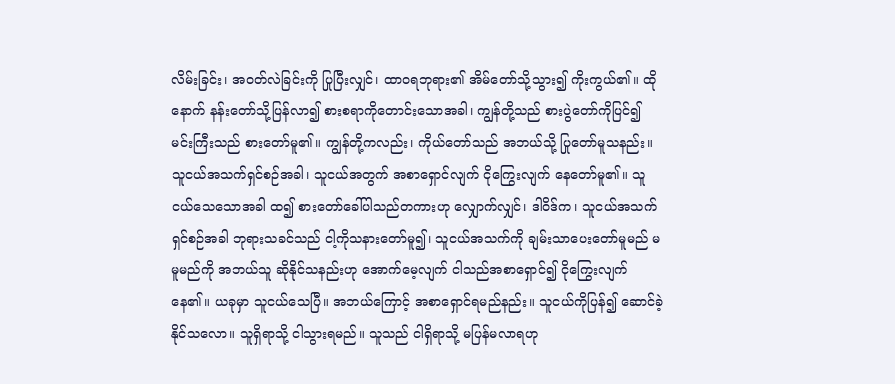လိမ်းခြင်း၊ အဝတ်လဲခြင်းကို ပြုပြီးလျှင်၊ ထာဝရဘုရား၏ အိမ်တော်သို့သွား၍ ကိုးကွယ်၏။ ထိုနောက် နန်းတော်သို့ပြန်လာ၍ စားစရာကိုတောင်းသောအခါ၊ ကျွန်တို့သည် စားပွဲတော်ကိုပြင်၍ မင်းကြီးသည် စားတော်မူ၏။ ကျွန်တို့ကလည်း၊ ကိုယ်တော်သည် အဘယ်သို့ ပြုတော်မူသနည်း။ သူငယ်အသက်ရှင်စဉ်အခါ၊ သူငယ်အတွက် အစာရှောင်လျက် ငိုကြွေးလျက် နေတော်မူ၏။ သူငယ်သေသောအခါ ထ၍ စားတော်ခေါ်ပါသည်တကားဟု လျှောက်လျှင်၊ ဒါဝိဒ်က၊ သူငယ်အသက်ရှင်စဉ်အခါ ဘုရားသခင်သည် ငါ့ကိုသနားတော်မူ၍၊ သူငယ်အသက်ကို ချမ်းသာပေးတော်မူမည် မမူမည်ကို အဘယ်သူ ဆိုနိုင်သနည်းဟု အောက်မေ့လျက် ငါသည်အစာရှောင်၍ ငိုကြွေးလျက်နေ၏။ ယခုမှာ သူငယ်သေပြီ။ အဘယ်ကြောင့် အစာရှောင်ရမည်နည်း။ သူငယ်ကိုပြန်၍ ဆောင်ခဲ့နိုင်သလော။ သူရှိရာသို့ ငါသွားရမည်။ သူသည် ငါရှိရာသို့ မပြန်မလာရဟု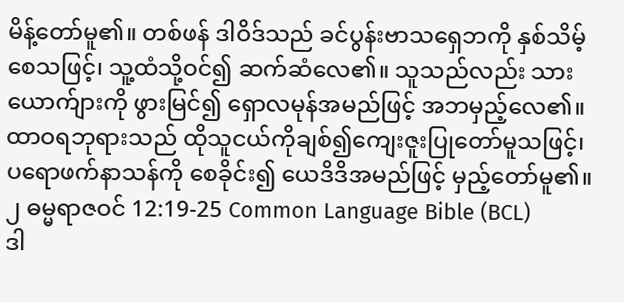မိန့်တော်မူ၏။ တစ်ဖန် ဒါဝိဒ်သည် ခင်ပွန်းဗာသရှေဘကို နှစ်သိမ့်စေသဖြင့်၊ သူ့ထံသို့ဝင်၍ ဆက်ဆံလေ၏။ သူသည်လည်း သားယောက်ျားကို ဖွားမြင်၍ ရှောလမုန်အမည်ဖြင့် အဘမှည့်လေ၏။ ထာဝရဘုရားသည် ထိုသူငယ်ကိုချစ်၍ကျေးဇူးပြုတော်မူသဖြင့်၊ ပရောဖက်နာသန်ကို စေခိုင်း၍ ယေဒိဒိအမည်ဖြင့် မှည့်တော်မူ၏။
၂ ဓမ္မရာဇဝင် 12:19-25 Common Language Bible (BCL)
ဒါ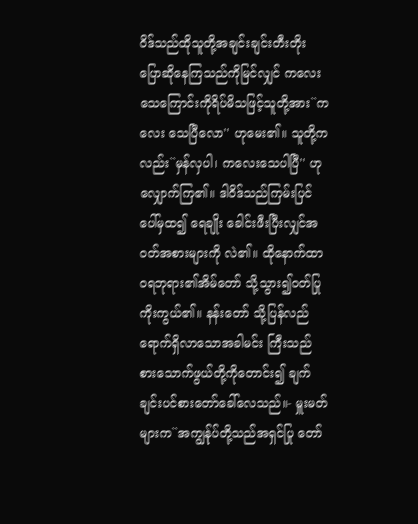ဝိဒ်သည်ထိုသူတို့အချင်းချင်းတီးတိုး ပြောဆိုနေကြသည်ကိုမြင်လျှင် ကလေး သေကြောင်းကိုရိပ်မိသဖြင့်သူတို့အား``ကလေး သေပြီလော'' ဟုမေး၏။ သူတို့ကလည်း``မှန်လှပါ၊ ကလေးသေပါပြီ'' ဟုလျှောက်ကြ၏။ ဒါဝိဒ်သည်ကြမ်းပြင်ပေါ်မှထ၍ ရေချိုး ခေါင်းဖီးပြီးလျှင်အဝတ်အစားများကို လဲ၏။ ထိုနောက်ထာဝရဘုရား၏အိမ်တော် သို့သွား၍ဝတ်ပြုကိုးကွယ်၏။ နန်းတော် သို့ပြန်လည်ရောက်ရှိလာသောအခါမင်း ကြီးသည် စားသောက်ဖွယ်တို့ကိုတောင်း၍ ချက်ချင်းပင်စားတော်ခေါ်လေသည်။- မှူးမတ်များက``အကျွန်ုပ်တို့သည်အရှင်ပြု တော်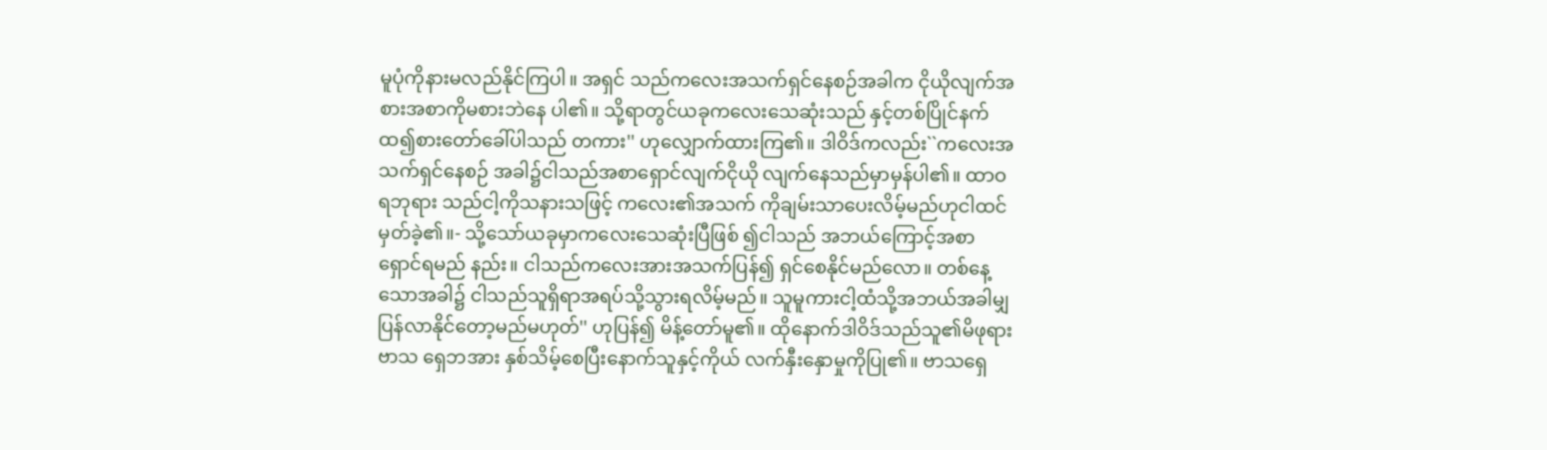မူပုံကိုနားမလည်နိုင်ကြပါ။ အရှင် သည်ကလေးအသက်ရှင်နေစဉ်အခါက ငိုယိုလျက်အစားအစာကိုမစားဘဲနေ ပါ၏။ သို့ရာတွင်ယခုကလေးသေဆုံးသည် နှင့်တစ်ပြိုင်နက်ထ၍စားတော်ခေါ်ပါသည် တကား'' ဟုလျှောက်ထားကြ၏။ ဒါဝိဒ်ကလည်း``ကလေးအသက်ရှင်နေစဉ် အခါ၌ငါသည်အစာရှောင်လျက်ငိုယို လျက်နေသည်မှာမှန်ပါ၏။ ထာဝရဘုရား သည်ငါ့ကိုသနားသဖြင့် ကလေး၏အသက် ကိုချမ်းသာပေးလိမ့်မည်ဟုငါထင်မှတ်ခဲ့၏။- သို့သော်ယခုမှာကလေးသေဆုံးပြီဖြစ် ၍ငါသည် အဘယ်ကြောင့်အစာရှောင်ရမည် နည်း။ ငါသည်ကလေးအားအသက်ပြန်၍ ရှင်စေနိုင်မည်လော။ တစ်နေ့သောအခါ၌ ငါသည်သူရှိရာအရပ်သို့သွားရလိမ့်မည်။ သူမူကားငါ့ထံသို့အဘယ်အခါမျှ ပြန်လာနိုင်တော့မည်မဟုတ်'' ဟုပြန်၍ မိန့်တော်မူ၏။ ထိုနောက်ဒါဝိဒ်သည်သူ၏မိဖုရားဗာသ ရှေဘအား နှစ်သိမ့်စေပြီးနောက်သူနှင့်ကိုယ် လက်နှီးနှောမှုကိုပြု၏။ ဗာသရှေ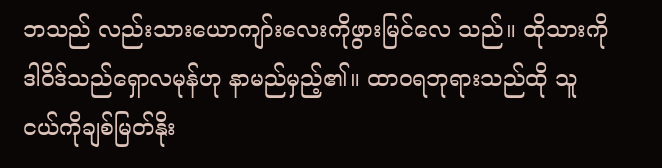ဘသည် လည်းသားယောကျာ်းလေးကိုဖွားမြင်လေ သည်။ ထိုသားကိုဒါဝိဒ်သည်ရှောလမုန်ဟု နာမည်မှည့်၏။ ထာဝရဘုရားသည်ထို သူငယ်ကိုချစ်မြတ်နိုး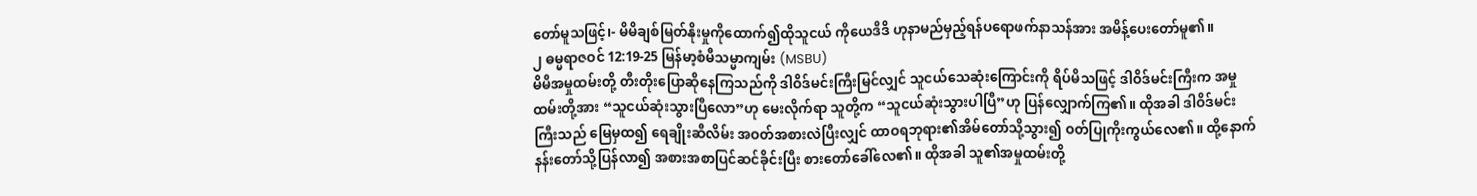တော်မူသဖြင့်၊- မိမိချစ်မြတ်နိုးမှုကိုထောက်၍ထိုသူငယ် ကိုယေဒိဒိ ဟုနာမည်မှည့်ရန်ပရောဖက်နာသန်အား အမိန့်ပေးတော်မူ၏။
၂ ဓမ္မရာဇဝင် 12:19-25 မြန်မာ့စံမီသမ္မာကျမ်း (MSBU)
မိမိအမှုထမ်းတို့ တီးတိုးပြောဆိုနေကြသည်ကို ဒါဝိဒ်မင်းကြီးမြင်လျှင် သူငယ်သေဆုံးကြောင်းကို ရိပ်မိသဖြင့် ဒါဝိဒ်မင်းကြီးက အမှုထမ်းတို့အား “သူငယ်ဆုံးသွားပြီလော”ဟု မေးလိုက်ရာ သူတို့က “သူငယ်ဆုံးသွားပါပြီ”ဟု ပြန်လျှောက်ကြ၏။ ထိုအခါ ဒါဝိဒ်မင်းကြီးသည် မြေမှထ၍ ရေချိုးဆီလိမ်း အဝတ်အစားလဲပြီးလျှင် ထာဝရဘုရား၏အိမ်တော်သို့သွား၍ ဝတ်ပြုကိုးကွယ်လေ၏။ ထို့နောက် နန်းတော်သို့ပြန်လာ၍ အစားအစာပြင်ဆင်ခိုင်းပြီး စားတော်ခေါ်လေ၏။ ထိုအခါ သူ၏အမှုထမ်းတို့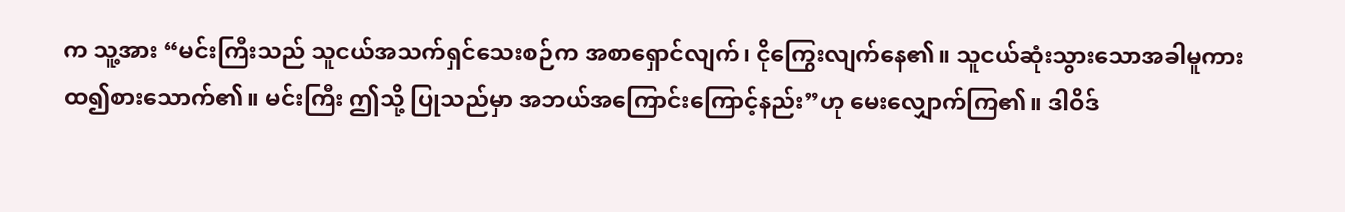က သူ့အား “မင်းကြီးသည် သူငယ်အသက်ရှင်သေးစဉ်က အစာရှောင်လျက်၊ ငိုကြွေးလျက်နေ၏။ သူငယ်ဆုံးသွားသောအခါမူကား ထ၍စားသောက်၏။ မင်းကြီး ဤသို့ ပြုသည်မှာ အဘယ်အကြောင်းကြောင့်နည်း”ဟု မေးလျှောက်ကြ၏။ ဒါဝိဒ်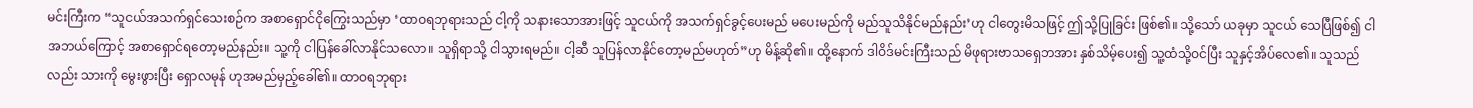မင်းကြီးက “သူငယ်အသက်ရှင်သေးစဉ်က အစာရှောင်ငိုကြွေးသည်မှာ ‘ထာဝရဘုရားသည် ငါ့ကို သနားသောအားဖြင့် သူငယ်ကို အသက်ရှင်ခွင့်ပေးမည် မပေးမည်ကို မည်သူသိနိုင်မည်နည်း’ဟု ငါတွေးမိသဖြင့် ဤသို့ပြုခြင်း ဖြစ်၏။ သို့သော် ယခုမှာ သူငယ် သေပြီဖြစ်၍ ငါ အဘယ်ကြောင့် အစာရှောင်ရတော့မည်နည်း။ သူ့ကို ငါပြန်ခေါ်လာနိုင်သလော။ သူရှိရာသို့ ငါသွားရမည်။ ငါ့ဆီ သူပြန်လာနိုင်တော့မည်မဟုတ်”ဟု မိန့်ဆို၏။ ထို့နောက် ဒါဝိဒ်မင်းကြီးသည် မိဖုရားဗာသရှေဘအား နှစ်သိမ့်ပေး၍ သူ့ထံသို့ဝင်ပြီး သူနှင့်အိပ်လေ၏။ သူသည်လည်း သားကို မွေးဖွားပြီး ရှောလမုန် ဟုအမည်မှည့်ခေါ်၏။ ထာဝရဘုရား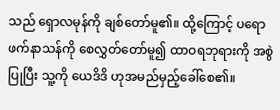သည် ရှောလမုန်ကို ချစ်တော်မူ၏။ ထို့ကြောင့် ပရောဖက်နာသန်ကို စေလွှတ်တော်မူ၍ ထာဝရဘုရားကို အစွဲပြုပြီး သူ့ကို ယေဒိဒိ ဟုအမည်မှည့်ခေါ်စေ၏။